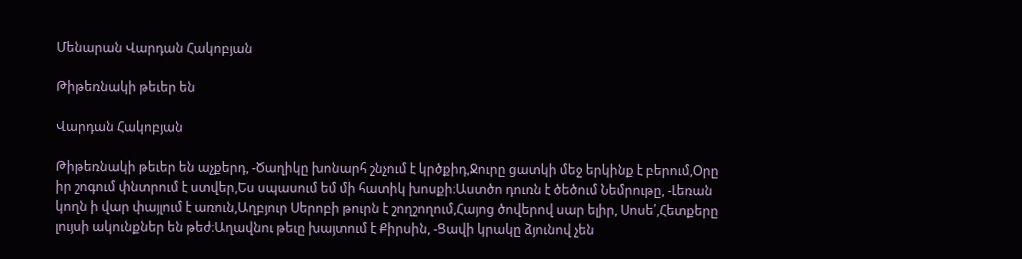Մենարան Վարդան Հակոբյան

Թիթեռնակի թեւեր են

Վարդան Հակոբյան

Թիթեռնակի թեւեր են աչքերդ, -Ծաղիկը խոնարհ շնչում է կրծքիդ,Ջուրը ցատկի մեջ երկինք է բերում,Օրը իր շոգում փնտրում է ստվեր,Ես սպասում եմ մի հատիկ խոսքի։Աստծո դուռն է ծեծում Նեմրութը, -Լեռան կողն ի վար փայլում է առուն,Աղբյուր Սերոբի թուրն է շողշողում,Հայոց ծովերով սար ելիր, Սոսե՛,Հետքերը լույսի ակունքներ են թեժ։Աղավնու թեւը խայտում է Քիրսին, -Ցավի կրակը ձյունով չեն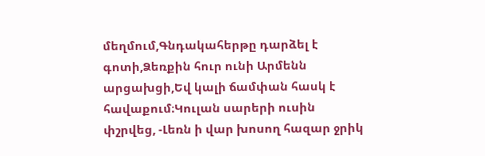մեղմում,Գնդակահերթը դարձել է գոտի,Ձեռքին հուր ունի Արմենն արցախցի,Եվ կալի ճամփան հասկ է հավաքում։Կուլան սարերի ուսին փշրվեց, -Լեռն ի վար խոսող հազար ջրիկ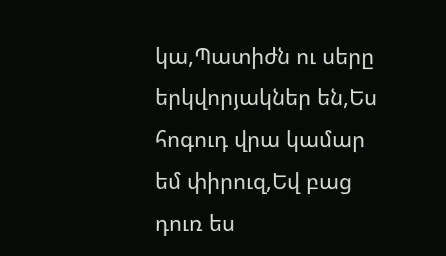կա,Պատիժն ու սերը երկվորյակներ են,Ես հոգուդ վրա կամար եմ փիրուզ,Եվ բաց դուռ ես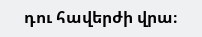դու հավերժի վրա։